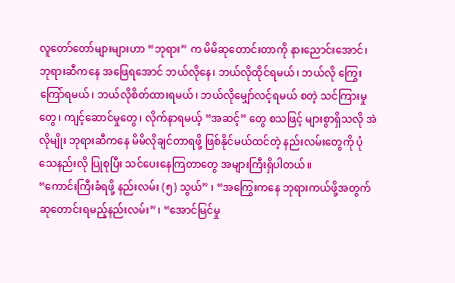လူတော်တော်များများဟာ “ဘုရား” က မိမိဆုတောင်းတာကို နားညောင်းအောင်၊ ဘုရားဆီကနေ အဖြေရအောင် ဘယ်လိုနေ၊ ဘယ်လိုထိုင်ရမယ်၊ ဘယ်လို ကြွေးကြော်ရမယ်၊ ဘယ်လိုစိတ်ထားရမယ်၊ ဘယ်လိုမျှော်လင့်ရမယ် စတဲ့ သင်ကြားမှုတွေ၊ ကျင့်ဆောင်မှုတွေ၊ လိုက်နာရမယ့် “အဆင့်” တွေ စသဖြင့် များစွာရှိသလို အဲလိုမျိုး ဘုရားဆီကနေ မိမိလိုချင်တာရဖို့ ဖြစ်နိုင်မယ်ထင်တဲ့ နည်းလမ်းတွေကို ပုံသေနည်းလို ပြုစုပြီး သင်ပေးနေကြတာတွေ အများကြီးရှိပါတယ်။
“ကောင်းကြီးခံရဖို့ နည်းလမ်း (၅) သွယ်” ၊ “အကြွေးကနေ ဘုရားကယ်ဖို့အတွက် ဆုတောင်းရမည့်နည်းလမ်း” ၊ “အောင်မြင်မှု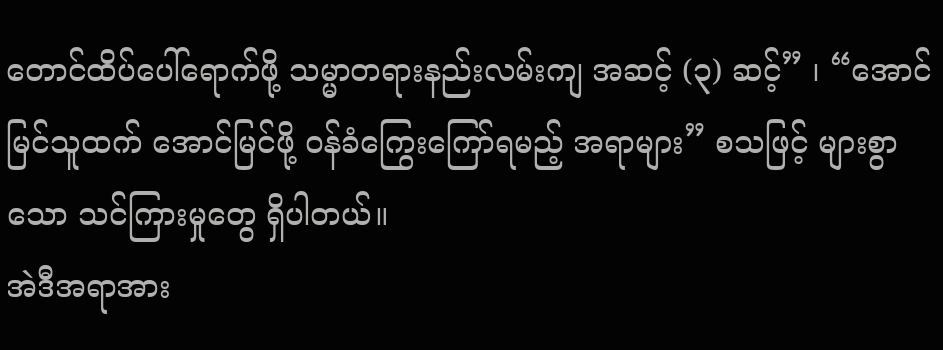တောင်ထိပ်ပေါ်ရောက်ဖို့ သမ္မာတရားနည်းလမ်းကျ အဆင့် (၃) ဆင့်” ၊ “အောင်မြင်သူထက် အောင်မြင်ဖို့ ဝန်ခံကြွေးကြော်ရမည့် အရာများ” စသဖြင့် များစွာသော သင်ကြားမှုတွေ ရှိပါတယ်။
အဲဒီအရာအား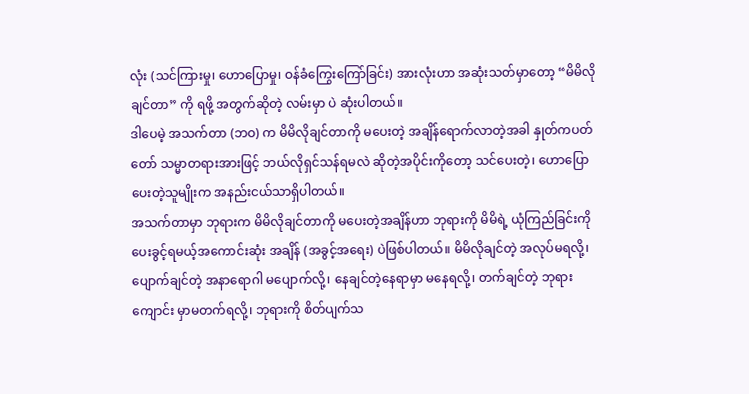လုံး (သင်ကြားမှု၊ ဟောပြောမှု၊ ဝန်ခံကြွေးကြော်ခြင်း) အားလုံးဟာ အဆုံးသတ်မှာတော့ “မိမိလိုချင်တာ” ကို ရဖို့ အတွက်ဆိုတဲ့ လမ်းမှာ ပဲ ဆုံးပါတယ်။
ဒါပေမဲ့ အသက်တာ (ဘဝ) က မိမိလိုချင်တာကို မပေးတဲ့ အချိန်ရောက်လာတဲ့အခါ နှုတ်ကပတ်တော် သမ္မာတရားအားဖြင့် ဘယ်လိုရှင်သန်ရမလဲ ဆိုတဲ့အပိုင်းကိုတော့ သင်ပေးတဲ့၊ ဟောပြောပေးတဲ့သူမျိုးက အနည်းငယ်သာရှိပါတယ်။
အသက်တာမှာ ဘုရားက မိမိလိုချင်တာကို မပေးတဲ့အချိန်ဟာ ဘုရားကို မိမိရဲ့ ယုံကြည်ခြင်းကို ပေးခွင့်ရမယ့်အကောင်းဆုံး အချိန် (အခွင့်အရေး) ပဲဖြစ်ပါတယ်။ မိမိလိုချင်တဲ့ အလုပ်မရလို့၊ ပျောက်ချင်တဲ့ အနာရောဂါ မပျောက်လို့၊ နေချင်တဲ့နေရာမှာ မနေရလို့၊ တက်ချင်တဲ့ ဘုရားကျောင်း မှာမတက်ရလို့၊ ဘုရားကို စိတ်ပျက်သ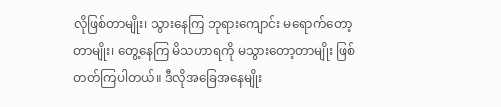လိုဖြစ်တာမျိုး၊ သွားနေကြ ဘုရားကျောင်း မရောက်တော့တာမျိုး၊ တွေ့နေကြ မိသဟာရကို မသွားတော့တာမျိုး ဖြစ်တတ်ကြပါတယ်။ ဒီလိုအခြေအနေမျိုး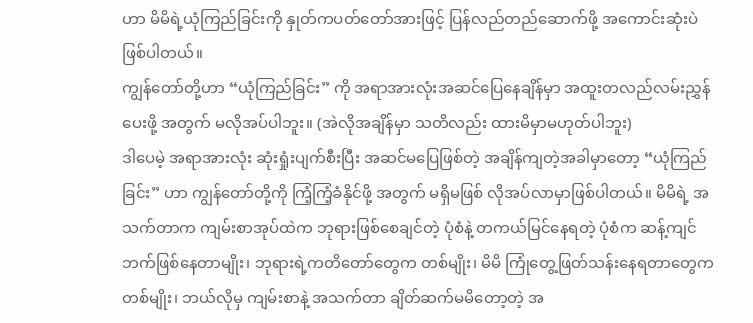ဟာ မိမိရဲ့ယုံကြည်ခြင်းကို နှုတ်ကပတ်တော်အားဖြင့် ပြန်လည်တည်ဆောက်ဖို့ အကောင်းဆုံးပဲဖြစ်ပါတယ်။
ကျွန်တော်တို့ဟာ “ယုံကြည်ခြင်း” ကို အရာအားလုံးအဆင်ပြေနေချိန်မှာ အထူးတလည်လမ်းညွှန်ပေးဖို့ အတွက် မလိုအပ်ပါဘူး။ (အဲလိုအချိန်မှာ သတိလည်း ထားမိမှာမဟုတ်ပါဘူး)
ဒါပေမဲ့ အရာအားလုံး ဆုံးရှုံးပျက်စီးပြီး အဆင်မပြေဖြစ်တဲ့ အချိန်ကျတဲ့အခါမှာတော့ “ယုံကြည်ခြင်း” ဟာ ကျွန်တော်တို့ကို ကြံ့ကြံ့ခံနိုင်ဖို့ အတွက် မရှိမဖြစ် လိုအပ်လာမှာဖြစ်ပါတယ်။ မိမိရဲ့ အသက်တာက ကျမ်းစာအုပ်ထဲက ဘုရားဖြစ်စေချင်တဲ့ ပုံစံနဲ့ တကယ်မြင်နေရတဲ့ ပုံစံက ဆန့်ကျင်ဘက်ဖြစ်နေတာမျိုး၊ ဘုရားရဲ့ကတိတော်တွေက တစ်မျိုး၊ မိမိ ကြုံတွေ့ဖြတ်သန်းနေရတာတွေက တစ်မျိုး၊ ဘယ်လိုမှ ကျမ်းစာနဲ့ အသက်တာ ချိတ်ဆက်မမိတော့တဲ့ အ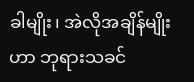ခါမျိုး၊ အဲလိုအချိန်မျိုးဟာ ဘုရားသခင်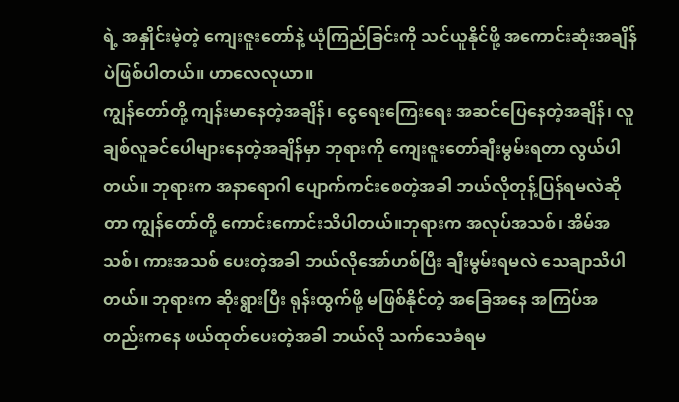ရဲ့ အနှိုင်းမဲ့တဲ့ ကျေးဇူးတော်နဲ့ ယုံကြည်ခြင်းကို သင်ယူနိုင်ဖို့ အကောင်းဆုံးအချိန်ပဲဖြစ်ပါတယ်။ ဟာလေလုယာ။
ကျွန်တော်တို့ ကျန်းမာနေတဲ့အချိန်၊ ငွေရေးကြေးရေး အဆင်ပြေနေတဲ့အချိန်၊ လူချစ်လူခင်ပေါများနေတဲ့အချိန်မှာ ဘုရားကို ကျေးဇူးတော်ချီးမွမ်းရတာ လွယ်ပါတယ်။ ဘုရားက အနာရောဂါ ပျောက်ကင်းစေတဲ့အခါ ဘယ်လိုတုန့်ပြန်ရမလဲဆိုတာ ကျွန်တော်တို့ ကောင်းကောင်းသိပါတယ်။ဘုရားက အလုပ်အသစ်၊ အိမ်အသစ်၊ ကားအသစ် ပေးတဲ့အခါ ဘယ်လိုအော်ဟစ်ပြီး ချီးမွမ်းရမလဲ သေချာသိပါတယ်။ ဘုရားက ဆိုးရွားပြီး ရုန်းထွက်ဖို့ မဖြစ်နိုင်တဲ့ အခြေအနေ အကြပ်အတည်းကနေ ဖယ်ထုတ်ပေးတဲ့အခါ ဘယ်လို သက်သေခံရမ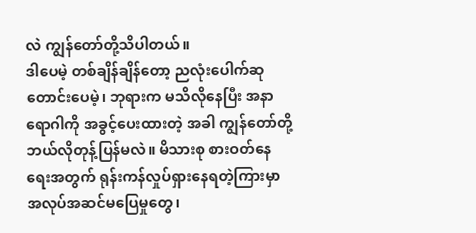လဲ ကျွန်တော်တို့သိပါတယ်။
ဒါပေမဲ့ တစ်ချိန်ချိန်တော့ ညလုံးပေါက်ဆုတောင်းပေမဲ့၊ ဘုရားက မသိလိုနေပြီး အနာရောဂါကို အခွင့်ပေးထားတဲ့ အခါ ကျွန်တော်တို့ ဘယ်လိုတုန့်ပြန်မလဲ။ မိသားစု စားဝတ်နေရေးအတွက် ရုန်းကန်လှုပ်ရှားနေရတဲ့ကြားမှာ အလုပ်အဆင်မပြေမှုတွေ၊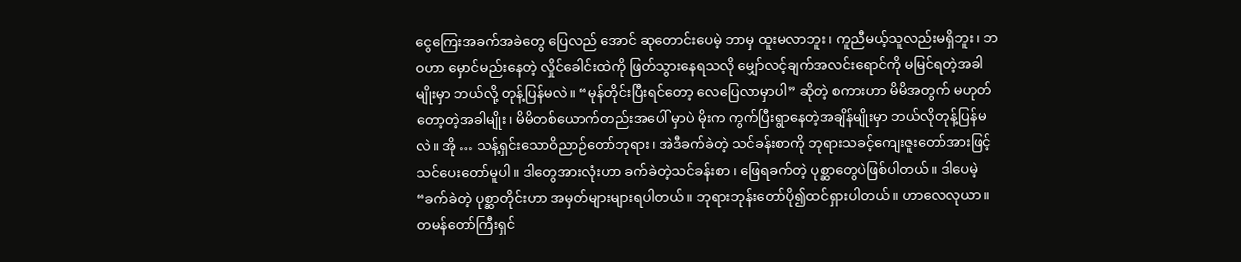ငွေကြေးအခက်အခဲတွေ ပြေလည် အောင် ဆုတောင်းပေမဲ့ ဘာမှ ထူးမလာဘူး၊ ကူညီမယ့်သူလည်းမရှိဘူး၊ ဘဝဟာ မှောင်မည်းနေတဲ့ လှိုင်ခေါင်းထဲကို ဖြတ်သွားနေရသလို မျှော်လင့်ချက်အလင်းရောင်ကို မမြင်ရတဲ့အခါမျိုးမှာ ဘယ်လို့ တုန့်ပြန်မလဲ။ “မုန်တိုင်းပြီးရင်တော့ လေပြေလာမှာပါ” ဆိုတဲ့ စကားဟာ မိမိအတွက် မဟုတ်တော့တဲ့အခါမျိုး၊ မိမိတစ်ယောက်တည်းအပေါ် မှာပဲ မိုးက ကွက်ပြီးရွာနေတဲ့အချိန်မျိုးမှာ ဘယ်လိုတုန့်ပြန်မလဲ။ အို … သန့်ရှင်းသောဝိညာဉ်တော်ဘုရား၊ အဲဒီခက်ခဲတဲ့ သင်ခန်းစာကို ဘုရားသခင့်ကျေးဇူးတော်အားဖြင့် သင်ပေးတော်မူပါ။ ဒါတွေအားလုံးဟာ ခက်ခဲတဲ့သင်ခန်းစာ ၊ ဖြေရခက်တဲ့ ပုစ္ဆာတွေပဲဖြစ်ပါတယ်။ ဒါပေမဲ့ “ခက်ခဲတဲ့ ပုစ္ဆာတိုင်းဟာ အမှတ်များများရပါတယ်။ ဘုရားဘုန်းတော်ပို၍ထင်ရှားပါတယ်။ ဟာလေလုယာ။
တမန်တော်ကြီးရှင်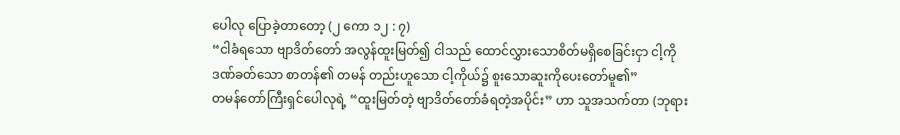ပေါလု ပြောခဲ့တာတော့ (၂ ကော ၁၂ : ၇)
“ငါခံရသော ဗျာဒိတ်တော် အလွန်ထူးမြတ်၍ ငါသည် ထောင်လွှားသောစိတ်မရှိစေခြင်းငှာ ငါ့ကိုဒဏ်ခတ်သော စာတန်၏ တမန် တည်းဟူသော ငါ့ကိုယ်၌ စူးသောဆူးကိုပေးတော်မူ၏”
တမန်တော်ကြီးရှင်ပေါလုရဲ့ “ထူးမြတ်တဲ့ ဗျာဒိတ်တော်ခံရတဲ့အပိုင်း” ဟာ သူအသက်တာ (ဘုရား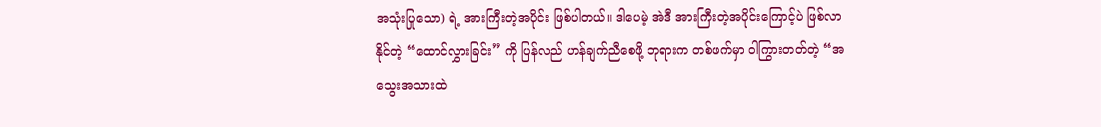အသုံးပြုသော) ရဲ့ အားကြီးတဲ့အပိုင်း ဖြစ်ပါတယ်။ ဒါပေမဲ့ အဲဒီ အားကြီးတဲ့အပိုင်းကြောင့်ပဲ ဖြစ်လာနိုင်တဲ့ “ထောင်လွှားခြင်း” ကို ပြန်လည် ဟန်ချက်ညီစေဖို့ ဘုရားက တစ်ဖက်မှာ ဝါကြွားတတ်တဲ့ “အသွေးအသားထဲ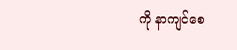ကို နာကျင်စေ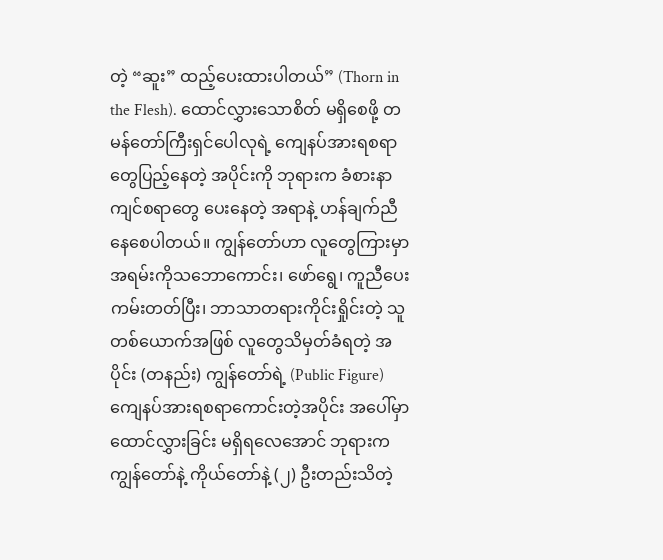တဲ့ “ဆူး” ထည့်ပေးထားပါတယ်” (Thorn in the Flesh). ထောင်လွှားသောစိတ် မရှိစေဖို့ တမန်တော်ကြီးရှင်ပေါလုရဲ့ ကျေနပ်အားရစရာတွေပြည့်နေတဲ့ အပိုင်းကို ဘုရားက ခံစားနာကျင်စရာတွေ ပေးနေတဲ့ အရာနဲ့ ဟန်ချက်ညီနေစေပါတယ်။ ကျွန်တော်ဟာ လူတွေကြားမှာ အရမ်းကိုသဘောကောင်း၊ ဖော်ရွေ၊ ကူညီပေးကမ်းတတ်ပြီး၊ ဘာသာတရားကိုင်းရှိုင်းတဲ့ သူတစ်ယောက်အဖြစ် လူတွေသိမှတ်ခံရတဲ့ အပိုင်း (တနည်း) ကျွန်တော်ရဲ့ (Public Figure) ကျေနပ်အားရစရာကောင်းတဲ့အပိုင်း အပေါ်မှာ ထောင်လွှားခြင်း မရှိရလေအောင် ဘုရားက ကျွန်တော်နဲ့ ကိုယ်တော်နဲ့ (၂) ဦးတည်းသိတဲ့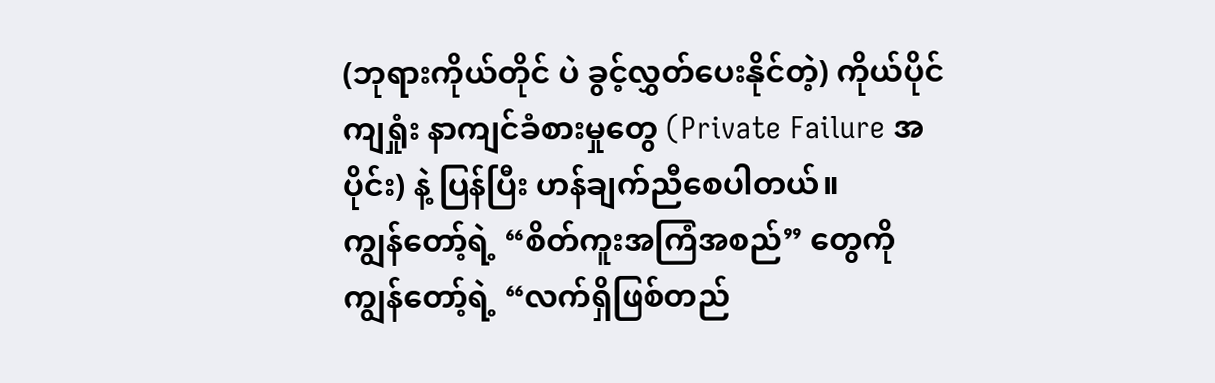(ဘုရားကိုယ်တိုင် ပဲ ခွင့်လွှတ်ပေးနိုင်တဲ့) ကိုယ်ပိုင်ကျရှုံး နာကျင်ခံစားမှုတွေ (Private Failure အပိုင်း) နဲ့ ပြန်ပြီး ဟန်ချက်ညီစေပါတယ်။
ကျွန်တော့်ရဲ့ “စိတ်ကူးအကြံအစည်” တွေကို ကျွန်တော့်ရဲ့ “လက်ရှိဖြစ်တည်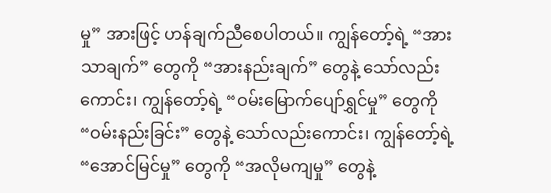မှု” အားဖြင့် ဟန်ချက်ညီစေပါတယ်။ ကျွန်တော့်ရဲ့ “အားသာချက်” တွေကို “အားနည်းချက်” တွေနဲ့ သော်လည်းကောင်း၊ ကျွန်တော့်ရဲ့ “ဝမ်းမြောက်ပျော်ရွှင်မှု” တွေကို “ဝမ်းနည်းခြင်း” တွေနဲ့ သော်လည်းကောင်း၊ ကျွန်တော့်ရဲ့ “အောင်မြင်မှု” တွေကို “အလိုမကျမှု” တွေနဲ့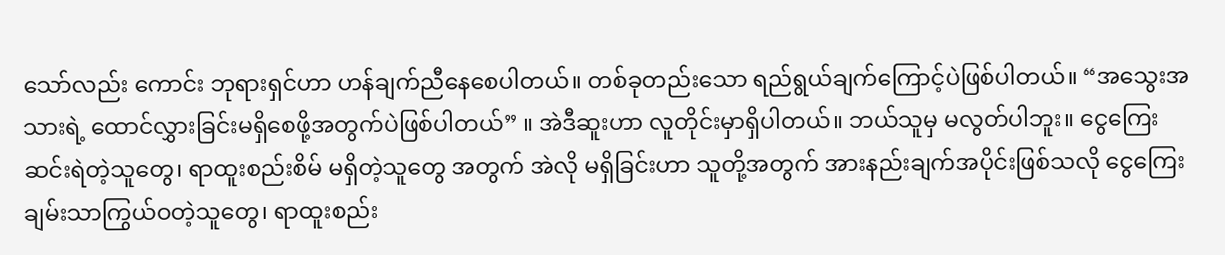သော်လည်း ကောင်း ဘုရားရှင်ဟာ ဟန်ချက်ညီနေစေပါတယ်။ တစ်ခုတည်းသော ရည်ရွယ်ချက်ကြောင့်ပဲဖြစ်ပါတယ်။ “အသွေးအသားရဲ့ ထောင်လွှားခြင်းမရှိစေဖို့အတွက်ပဲဖြစ်ပါတယ်” ။ အဲဒီဆူးဟာ လူတိုင်းမှာရှိပါတယ်။ ဘယ်သူမှ မလွတ်ပါဘူး။ ငွေကြေးဆင်းရဲတဲ့သူတွေ၊ ရာထူးစည်းစိမ် မရှိတဲ့သူတွေ အတွက် အဲလို မရှိခြင်းဟာ သူတို့အတွက် အားနည်းချက်အပိုင်းဖြစ်သလို ငွေကြေးချမ်းသာကြွယ်ဝတဲ့သူတွေ၊ ရာထူးစည်း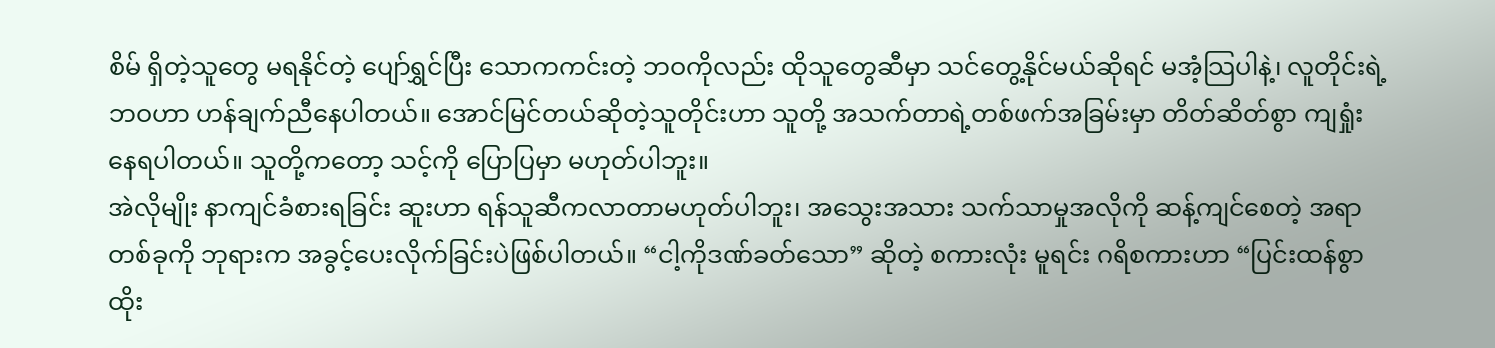စိမ် ရှိတဲ့သူတွေ မရနိုင်တဲ့ ပျော်ရွှင်ပြီး သောကကင်းတဲ့ ဘဝကိုလည်း ထိုသူတွေဆီမှာ သင်တွေ့နိုင်မယ်ဆိုရင် မအံ့သြပါနဲ့၊ လူတိုင်းရဲ့ ဘဝဟာ ဟန်ချက်ညီနေပါတယ်။ အောင်မြင်တယ်ဆိုတဲ့သူတိုင်းဟာ သူတို့ အသက်တာရဲ့တစ်ဖက်အခြမ်းမှာ တိတ်ဆိတ်စွာ ကျရှုံးနေရပါတယ်။ သူတို့ကတော့ သင့်ကို ပြောပြမှာ မဟုတ်ပါဘူး။
အဲလိုမျိုး နာကျင်ခံစားရခြင်း ဆူးဟာ ရန်သူဆီကလာတာမဟုတ်ပါဘူး၊ အသွေးအသား သက်သာမှုအလိုကို ဆန့်ကျင်စေတဲ့ အရာတစ်ခုကို ဘုရားက အခွင့်ပေးလိုက်ခြင်းပဲဖြစ်ပါတယ်။ “ငါ့ကိုဒဏ်ခတ်သော” ဆိုတဲ့ စကားလုံး မူရင်း ဂရိစကားဟာ “ပြင်းထန်စွာထိုး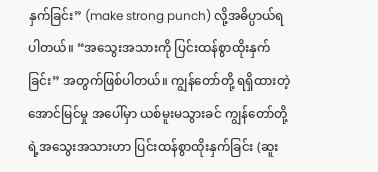နှက်ခြင်း” (make strong punch) လို့အဓိပ္ပာယ်ရပါတယ်။ “အသွေးအသားကို ပြင်းထန်စွာထိုးနှက်ခြင်း” အတွက်ဖြစ်ပါတယ်။ ကျွန်တော်တို့ ရရှိထားတဲ့ အောင်မြင်မှု အပေါ်မှာ ယစ်မူးမသွားခင် ကျွန်တော်တို့ရဲ့အသွေးအသားဟာ ပြင်းထန်စွာထိုးနှက်ခြင်း (ဆူး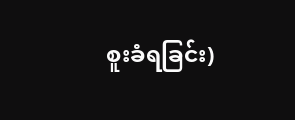စူးခံရခြင်း)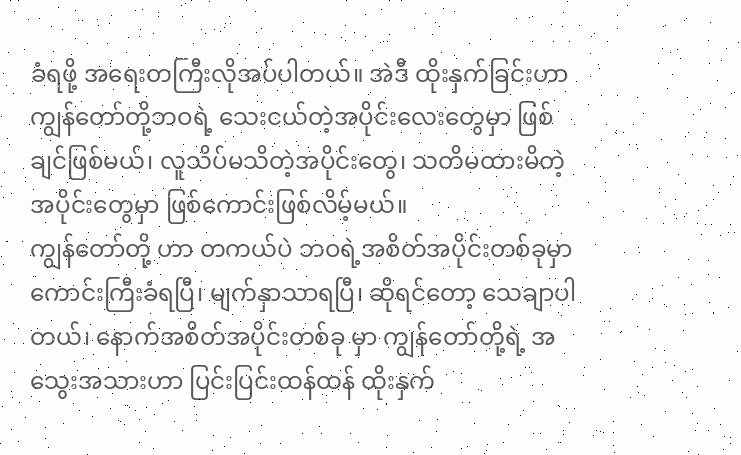ခံရဖို့ အရေးတကြီးလိုအပ်ပါတယ်။ အဲဒီ ထိုးနှက်ခြင်းဟာ ကျွန်တော်တို့ဘဝရဲ့ သေးငယ်တဲ့အပိုင်းလေးတွေမှာ ဖြစ်ချင်ဖြစ်မယ်၊ လူသိပ်မသိတဲ့အပိုင်းတွေ၊ သတိမထားမိတဲ့ အပိုင်းတွေမှာ ဖြစ်ကောင်းဖြစ်လိမ့်မယ်။
ကျွန်တော်တို့ ဟာ တကယ်ပဲ ဘဝရဲ့အစိတ်အပိုင်းတစ်ခုမှာ ကောင်းကြီးခံရပြီ၊ မျက်နှာသာရပြီ၊ ဆိုရင်တော့ သေချာပါတယ်၊ နောက်အစိတ်အပိုင်းတစ်ခု မှာ ကျွန်တော်တို့ရဲ့ အသွေးအသားဟာ ပြင်းပြင်းထန်ထန် ထိုးနှက်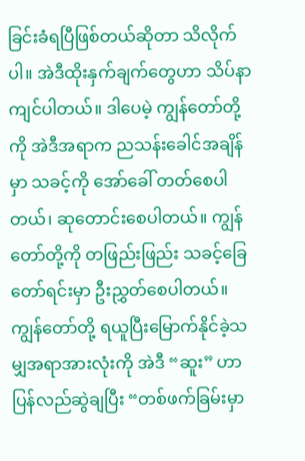ခြင်းခံရပြီဖြစ်တယ်ဆိုတာ သိလိုက်ပါ။ အဲဒီထိုးနှက်ချက်တွေဟာ သိပ်နာကျင်ပါတယ်။ ဒါပေမဲ့ ကျွန်တော်တို့ကို အဲဒီအရာက ညသန်းခေါင်အချိန်မှာ သခင့်ကို အော်ခေါ် တတ်စေပါတယ်၊ ဆုတောင်းစေပါတယ်။ ကျွန်တော်တို့ကို တဖြည်းဖြည်း သခင့်ခြေတော်ရင်းမှာ ဦးညွှတ်စေပါတယ်။ ကျွန်တော်တို့ ရယူပြီးမြောက်နိုင်ခဲ့သမျှအရာအားလုံးကို အဲဒီ “ဆူး” ဟာ ပြန်လည်ဆွဲချပြီး “တစ်ဖက်ခြမ်းမှာ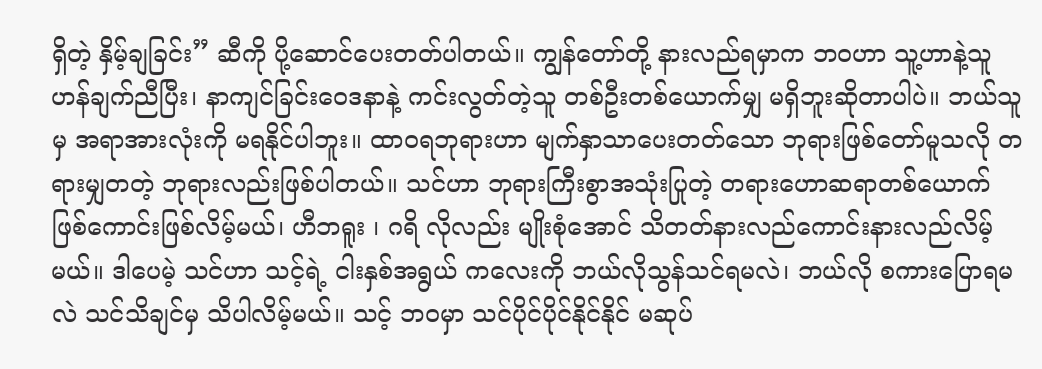ရှိတဲ့ နှိမ့်ချခြင်း” ဆီကို ပို့ဆောင်ပေးတတ်ပါတယ်။ ကျွန်တော်တို့ နားလည်ရမှာက ဘဝဟာ သူ့ဟာနဲ့သူ ဟန်ချက်ညီပြီး၊ နာကျင်ခြင်းဝေဒနာနဲ့ ကင်းလွတ်တဲ့သူ တစ်ဦးတစ်ယောက်မျှ မရှိဘူးဆိုတာပါပဲ။ ဘယ်သူမှ အရာအားလုံးကို မရနိုင်ပါဘူး။ ထာဝရဘုရားဟာ မျက်နှာသာပေးတတ်သော ဘုရားဖြစ်တော်မူသလို တရားမျှတတဲ့ ဘုရားလည်းဖြစ်ပါတယ်။ သင်ဟာ ဘုရားကြီးစွာအသုံးပြုတဲ့ တရားဟောဆရာတစ်ယောက်ဖြစ်ကောင်းဖြစ်လိမ့်မယ်၊ ဟီဘရူး ၊ ဂရိ လိုလည်း မျိုးစုံအောင် သိတတ်နားလည်ကောင်းနားလည်လိမ့်မယ်။ ဒါပေမဲ့ သင်ဟာ သင့်ရဲ့ ငါးနှစ်အရွယ် ကလေးကို ဘယ်လိုသွန်သင်ရမလဲ၊ ဘယ်လို စကားပြောရမလဲ သင်သိချင်မှ သိပါလိမ့်မယ်။ သင့် ဘဝမှာ သင်ပိုင်ပိုင်နိုင်နိုင် မဆုပ်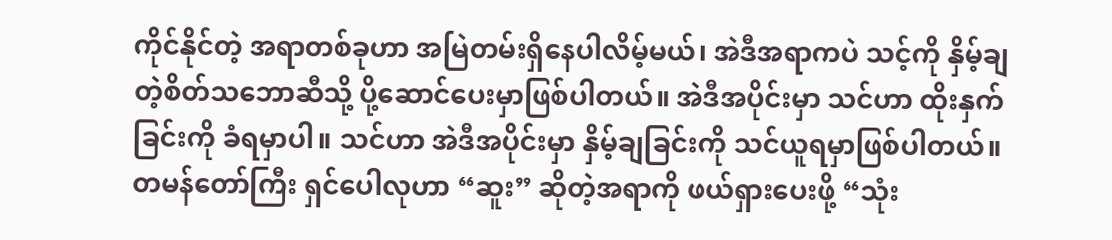ကိုင်နိုင်တဲ့ အရာတစ်ခုဟာ အမြဲတမ်းရှိနေပါလိမ့်မယ်၊ အဲဒီအရာကပဲ သင့်ကို နှိမ့်ချတဲ့စိတ်သဘောဆီသို့ ပို့ဆောင်ပေးမှာဖြစ်ပါတယ်။ အဲဒီအပိုင်းမှာ သင်ဟာ ထိုးနှက်ခြင်းကို ခံရမှာပါ။ သင်ဟာ အဲဒီအပိုင်းမှာ နှိမ့်ချခြင်းကို သင်ယူရမှာဖြစ်ပါတယ်။
တမန်တော်ကြီး ရှင်ပေါလုဟာ “ဆူး” ဆိုတဲ့အရာကို ဖယ်ရှားပေးဖို့ “သုံး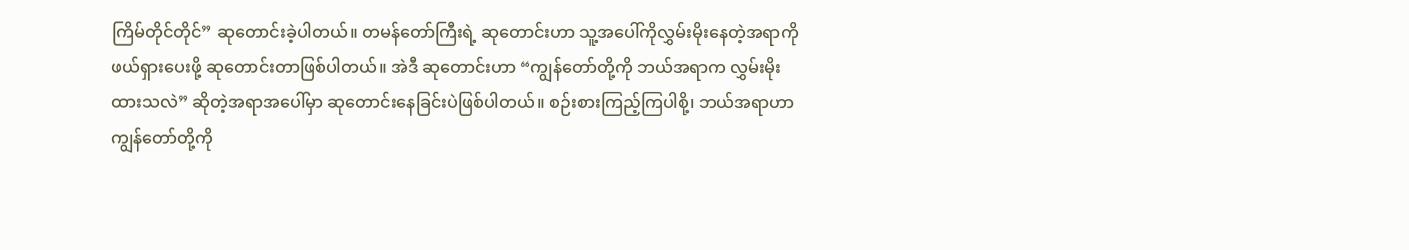ကြိမ်တိုင်တိုင်” ဆုတောင်းခဲ့ပါတယ်။ တမန်တော်ကြီးရဲ့ ဆုတောင်းဟာ သူ့အပေါ်ကိုလွှမ်းမိုးနေတဲ့အရာကို ဖယ်ရှားပေးဖို့ ဆုတောင်းတာဖြစ်ပါတယ်။ အဲဒီ ဆုတောင်းဟာ “ကျွန်တော်တို့ကို ဘယ်အရာက လွှမ်းမိုးထားသလဲ” ဆိုတဲ့အရာအပေါ်မှာ ဆုတောင်းနေခြင်းပဲဖြစ်ပါတယ်။ စဉ်းစားကြည့်ကြပါစို့၊ ဘယ်အရာဟာကျွန်တော်တို့ကို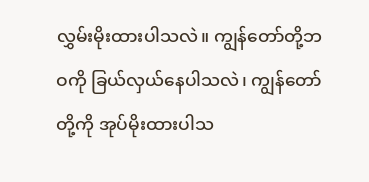လွှမ်းမိုးထားပါသလဲ။ ကျွန်တော်တို့ဘဝကို ခြယ်လှယ်နေပါသလဲ၊ ကျွန်တော်တို့ကို အုပ်မိုးထားပါသ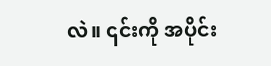လဲ။ ၎င်းကို အပိုင်း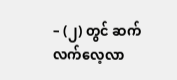– (၂) တွင် ဆက်လက်လေ့လာ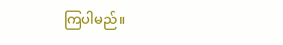ကြပါမည်။